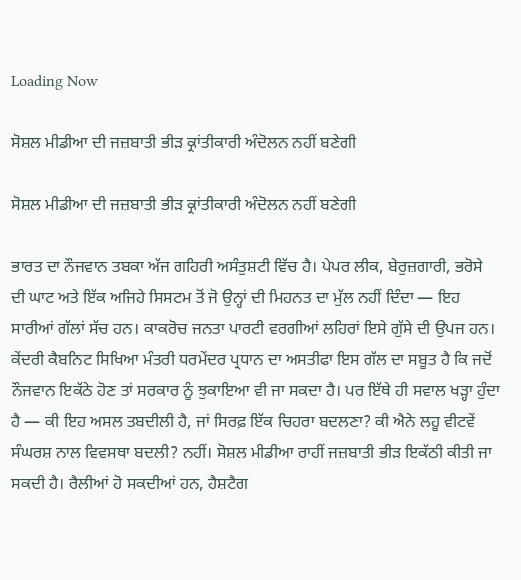Loading Now

ਸੋਸ਼ਲ ਮੀਡੀਆ ਦੀ ਜਜ਼ਬਾਤੀ ਭੀੜ ਕ੍ਰਾਂਤੀਕਾਰੀ ਅੰਦੋਲਨ ਨਹੀਂ ਬਣੇਗੀ

ਸੋਸ਼ਲ ਮੀਡੀਆ ਦੀ ਜਜ਼ਬਾਤੀ ਭੀੜ ਕ੍ਰਾਂਤੀਕਾਰੀ ਅੰਦੋਲਨ ਨਹੀਂ ਬਣੇਗੀ

ਭਾਰਤ ਦਾ ਨੌਜਵਾਨ ਤਬਕਾ ਅੱਜ ਗਹਿਰੀ ਅਸੰਤੁਸ਼ਟੀ ਵਿੱਚ ਹੈ। ਪੇਪਰ ਲੀਕ, ਬੇਰੁਜ਼ਗਾਰੀ, ਭਰੋਸੇ ਦੀ ਘਾਟ ਅਤੇ ਇੱਕ ਅਜਿਹੇ ਸਿਸਟਮ ਤੋਂ ਜੋ ਉਨ੍ਹਾਂ ਦੀ ਮਿਹਨਤ ਦਾ ਮੁੱਲ ਨਹੀਂ ਦਿੰਦਾ — ਇਹ ਸਾਰੀਆਂ ਗੱਲਾਂ ਸੱਚ ਹਨ। ਕਾਕਰੋਚ ਜਨਤਾ ਪਾਰਟੀ ਵਰਗੀਆਂ ਲਹਿਰਾਂ ਇਸੇ ਗੁੱਸੇ ਦੀ ਉਪਜ ਹਨ। ਕੇਂਦਰੀ ਕੈਬਨਿਟ ਸਿਖਿਆ ਮੰਤਰੀ ਧਰਮੇਂਦਰ ਪ੍ਰਧਾਨ ਦਾ ਅਸਤੀਫਾ ਇਸ ਗੱਲ ਦਾ ਸਬੂਤ ਹੈ ਕਿ ਜਦੋਂ ਨੌਜਵਾਨ ਇਕੱਠੇ ਹੋਣ ਤਾਂ ਸਰਕਾਰ ਨੂੰ ਝੁਕਾਇਆ ਵੀ ਜਾ ਸਕਦਾ ਹੈ। ਪਰ ਇੱਥੇ ਹੀ ਸਵਾਲ ਖੜ੍ਹਾ ਹੁੰਦਾ ਹੈ — ਕੀ ਇਹ ਅਸਲ ਤਬਦੀਲੀ ਹੈ, ਜਾਂ ਸਿਰਫ਼ ਇੱਕ ਚਿਹਰਾ ਬਦਲਣਾ? ਕੀ ਐਨੇ ਲਹੂ ਵੀਟਵੇਂ ਸੰਘਰਸ਼ ਨਾਲ ਵਿਵਸਥਾ ਬਦਲੀ? ਨਹੀਂ। ਸੋਸ਼ਲ ਮੀਡੀਆ ਰਾਹੀਂ ਜਜ਼ਬਾਤੀ ਭੀੜ ਇਕੱਠੀ ਕੀਤੀ ਜਾ ਸਕਦੀ ਹੈ। ਰੈਲੀਆਂ ਹੋ ਸਕਦੀਆਂ ਹਨ, ਹੈਸ਼ਟੈਗ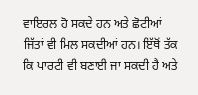ਵਾਇਰਲ ਹੋ ਸਕਦੇ ਹਨ ਅਤੇ ਛੋਟੀਆਂ ਜਿੱਤਾਂ ਵੀ ਮਿਲ ਸਕਦੀਆਂ ਹਨ। ਇੱਥੋਂ ਤੱਕ ਕਿ ਪਾਰਟੀ ਵੀ ਬਣਾਈ ਜਾ ਸਕਦੀ ਹੈ ਅਤੇ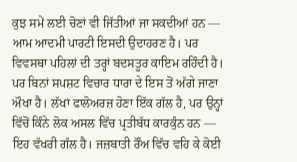ਕੁਝ ਸਮੇਂ ਲਈ ਚੋਣਾਂ ਵੀ ਜਿੱਤੀਆਂ ਜਾ ਸਕਦੀਆਂ ਹਨ — ਆਮ ਆਦਮੀ ਪਾਰਟੀ ਇਸਦੀ ਉਦਾਹਰਣ ਹੈ। ਪਰ ਵਿਵਸਥਾ ਪਹਿਲਾਂ ਦੀ ਤਰ੍ਹਾਂ ਬਦਸਤੂਰ ਕਾਇਮ ਰਹਿੰਦੀ ਹੈ। ਪਰ ਬਿਨਾਂ ਸਪਸ਼ਟ ਵਿਚਾਰ ਧਾਰਾ ਦੇ ਇਸ ਤੋਂ ਅੱਗੇ ਜਾਣਾ ਔਖਾ ਹੈ। ਲੱਖਾਂ ਫਾਲੋਅਰਜ਼ ਹੋਣਾ ਇੱਕ ਗੱਲ ਹੈ, ਪਰ ਉਨ੍ਹਾਂ ਵਿੱਚੋਂ ਕਿੰਨੇ ਲੋਕ ਅਸਲ ਵਿੱਚ ਪ੍ਰਤੀਬੱਧ ਕਾਰਕੁੰਨ ਹਨ — ਇਹ ਵੱਖਰੀ ਗੱਲ ਹੈ। ਜਜ਼ਬਾਤੀ ਰੌਂਅ ਵਿੱਚ ਵਹਿ ਕੇ ਕੋਈ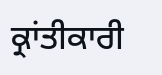ਕ੍ਰਾਂਤੀਕਾਰੀ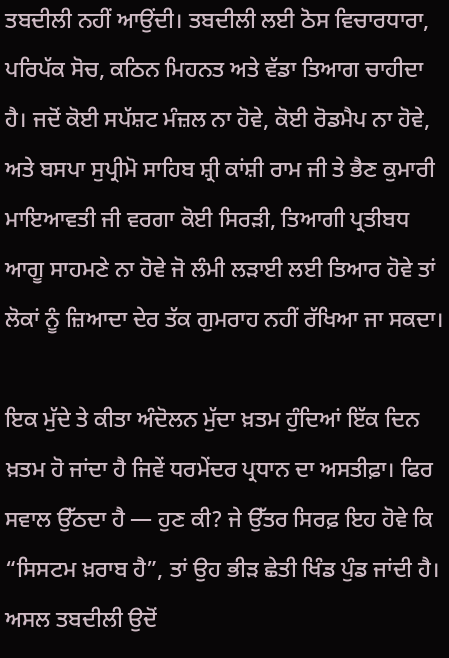ਤਬਦੀਲੀ ਨਹੀਂ ਆਉਂਦੀ। ਤਬਦੀਲੀ ਲਈ ਠੋਸ ਵਿਚਾਰਧਾਰਾ, ਪਰਿਪੱਕ ਸੋਚ, ਕਠਿਨ ਮਿਹਨਤ ਅਤੇ ਵੱਡਾ ਤਿਆਗ ਚਾਹੀਦਾ ਹੈ। ਜਦੋਂ ਕੋਈ ਸਪੱਸ਼ਟ ਮੰਜ਼ਲ ਨਾ ਹੋਵੇ, ਕੋਈ ਰੋਡਮੈਪ ਨਾ ਹੋਵੇ, ਅਤੇ ਬਸਪਾ ਸੁਪ੍ਰੀਮੋ ਸਾਹਿਬ ਸ਼੍ਰੀ ਕਾਂਸ਼ੀ ਰਾਮ ਜੀ ਤੇ ਭੈਣ ਕੁਮਾਰੀ ਮਾਇਆਵਤੀ ਜੀ ਵਰਗਾ ਕੋਈ ਸਿਰੜੀ, ਤਿਆਗੀ ਪ੍ਰਤੀਬਧ ਆਗੂ ਸਾਹਮਣੇ ਨਾ ਹੋਵੇ ਜੋ ਲੰਮੀ ਲੜਾਈ ਲਈ ਤਿਆਰ ਹੋਵੇ ਤਾਂ ਲੋਕਾਂ ਨੂੰ ਜ਼ਿਆਦਾ ਦੇਰ ਤੱਕ ਗੁਮਰਾਹ ਨਹੀਂ ਰੱਖਿਆ ਜਾ ਸਕਦਾ।

ਇਕ ਮੁੱਦੇ ਤੇ ਕੀਤਾ ਅੰਦੋਲਨ ਮੁੱਦਾ ਖ਼ਤਮ ਹੁੰਦਿਆਂ ਇੱਕ ਦਿਨ ਖ਼ਤਮ ਹੋ ਜਾਂਦਾ ਹੈ ਜਿਵੇਂ ਧਰਮੇਂਦਰ ਪ੍ਰਧਾਨ ਦਾ ਅਸਤੀਫ਼ਾ। ਫਿਰ ਸਵਾਲ ਉੱਠਦਾ ਹੈ — ਹੁਣ ਕੀ? ਜੇ ਉੱਤਰ ਸਿਰਫ਼ ਇਹ ਹੋਵੇ ਕਿ “ਸਿਸਟਮ ਖ਼ਰਾਬ ਹੈ”, ਤਾਂ ਉਹ ਭੀੜ ਛੇਤੀ ਖਿੰਡ ਪੁੰਡ ਜਾਂਦੀ ਹੈ। ਅਸਲ ਤਬਦੀਲੀ ਉਦੋਂ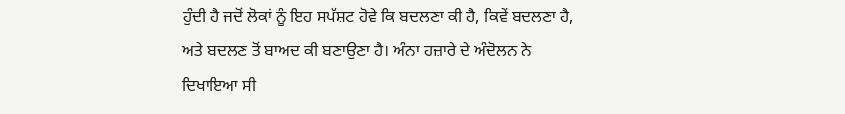ਹੁੰਦੀ ਹੈ ਜਦੋਂ ਲੋਕਾਂ ਨੂੰ ਇਹ ਸਪੱਸ਼ਟ ਹੋਵੇ ਕਿ ਬਦਲਣਾ ਕੀ ਹੈ, ਕਿਵੇਂ ਬਦਲਣਾ ਹੈ, ਅਤੇ ਬਦਲਣ ਤੋਂ ਬਾਅਦ ਕੀ ਬਣਾਉਣਾ ਹੈ। ਅੰਨਾ ਹਜ਼ਾਰੇ ਦੇ ਅੰਦੋਲਨ ਨੇ ਦਿਖਾਇਆ ਸੀ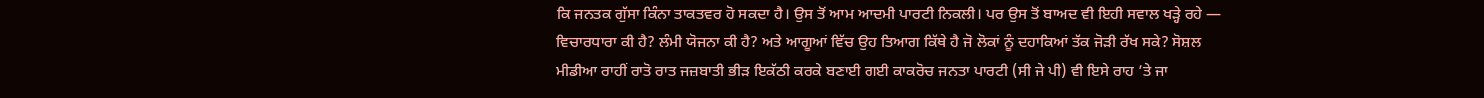ਕਿ ਜਨਤਕ ਗੁੱਸਾ ਕਿੰਨਾ ਤਾਕਤਵਰ ਹੋ ਸਕਦਾ ਹੈ। ਉਸ ਤੋਂ ਆਮ ਆਦਮੀ ਪਾਰਟੀ ਨਿਕਲੀ। ਪਰ ਉਸ ਤੋਂ ਬਾਅਦ ਵੀ ਇਹੀ ਸਵਾਲ ਖੜ੍ਹੇ ਰਹੇ — ਵਿਚਾਰਧਾਰਾ ਕੀ ਹੈ? ਲੰਮੀ ਯੋਜਨਾ ਕੀ ਹੈ? ਅਤੇ ਆਗੂਆਂ ਵਿੱਚ ਉਹ ਤਿਆਗ ਕਿੱਥੇ ਹੈ ਜੋ ਲੋਕਾਂ ਨੂੰ ਦਹਾਕਿਆਂ ਤੱਕ ਜੋੜੀ ਰੱਖ ਸਕੇ? ਸੋਸ਼ਲ ਮੀਡੀਆ ਰਾਹੀਂ ਰਾਤੋ ਰਾਤ ਜਜ਼ਬਾਤੀ ਭੀੜ ਇਕੱਠੀ ਕਰਕੇ ਬਣਾਈ ਗਈ ਕਾਕਰੋਚ ਜਨਤਾ ਪਾਰਟੀ (ਸੀ ਜੇ ਪੀ) ਵੀ ਇਸੇ ਰਾਹ ’ਤੇ ਜਾ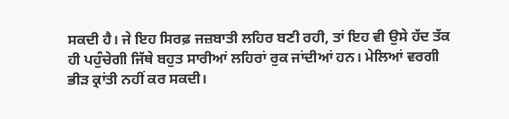ਸਕਦੀ ਹੈ। ਜੇ ਇਹ ਸਿਰਫ਼ ਜਜ਼ਬਾਤੀ ਲਹਿਰ ਬਣੀ ਰਹੀ, ਤਾਂ ਇਹ ਵੀ ਉਸੇ ਹੱਦ ਤੱਕ ਹੀ ਪਹੁੰਚੇਗੀ ਜਿੱਥੇ ਬਹੁਤ ਸਾਰੀਆਂ ਲਹਿਰਾਂ ਰੁਕ ਜਾਂਦੀਆਂ ਹਨ। ਮੇਲਿਆਂ ਵਰਗੀ ਭੀੜ ਕ੍ਰਾਂਤੀ ਨਹੀਂ ਕਰ ਸਕਦੀ।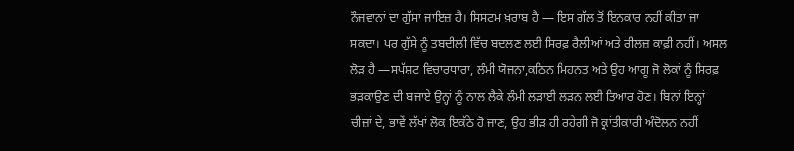ਨੌਜਵਾਨਾਂ ਦਾ ਗੁੱਸਾ ਜਾਇਜ਼ ਹੈ। ਸਿਸਟਮ ਖ਼ਰਾਬ ਹੈ — ਇਸ ਗੱਲ ਤੋਂ ਇਨਕਾਰ ਨਹੀਂ ਕੀਤਾ ਜਾ ਸਕਦਾ। ਪਰ ਗੁੱਸੇ ਨੂੰ ਤਬਦੀਲੀ ਵਿੱਚ ਬਦਲਣ ਲਈ ਸਿਰਫ਼ ਰੈਲੀਆਂ ਅਤੇ ਰੀਲਜ਼ ਕਾਫ਼ੀ ਨਹੀਂ। ਅਸਲ ਲੋੜ ਹੈ —ਸਪੱਸ਼ਟ ਵਿਚਾਰਧਾਰਾ, ਲੰਮੀ ਯੋਜਨਾ,ਕਠਿਨ ਮਿਹਨਤ ਅਤੇ ਉਹ ਆਗੂ ਜੋ ਲੋਕਾਂ ਨੂੰ ਸਿਰਫ਼ ਭੜਕਾਉਣ ਦੀ ਬਜਾਏ ਉਨ੍ਹਾਂ ਨੂੰ ਨਾਲ ਲੈਕੇ ਲੰਮੀ ਲੜਾਈ ਲੜਨ ਲਈ ਤਿਆਰ ਹੋਣ। ਬਿਨਾਂ ਇਨ੍ਹਾਂ ਚੀਜ਼ਾਂ ਦੇ, ਭਾਵੇਂ ਲੱਖਾਂ ਲੋਕ ਇਕੱਠੇ ਹੋ ਜਾਣ, ਉਹ ਭੀੜ ਹੀ ਰਹੇਗੀ ਜੋ ਕ੍ਰਾਂਤੀਕਾਰੀ ਅੰਦੋਲਨ ਨਹੀਂ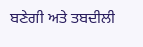ਬਣੇਗੀ ਅਤੇ ਤਬਦੀਲੀ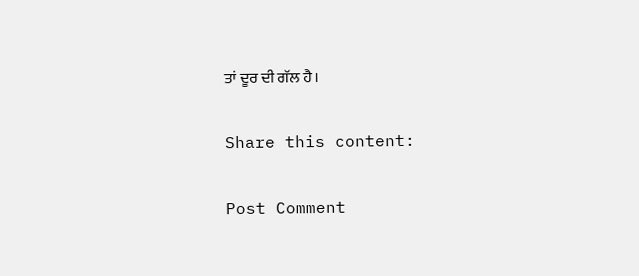ਤਾਂ ਦੂਰ ਦੀ ਗੱਲ ਹੈ।

Share this content:

Post Comment